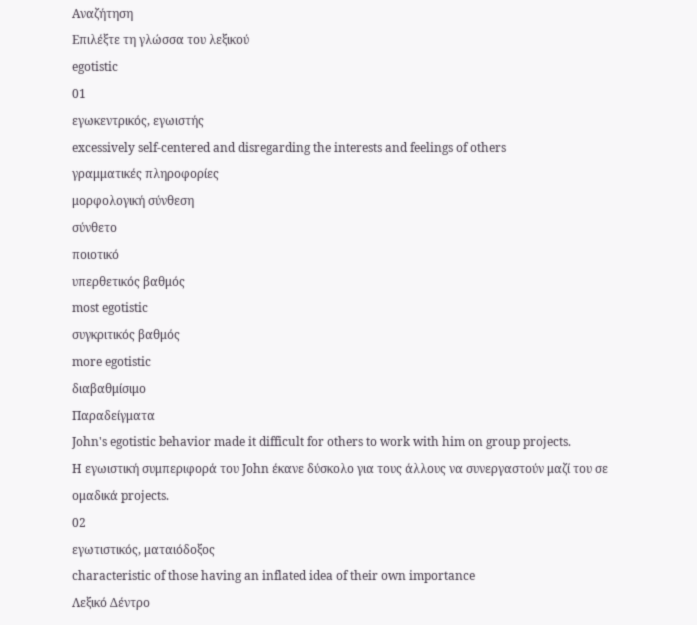Αναζήτηση
Επιλέξτε τη γλώσσα του λεξικού
egotistic
01
εγωκεντρικός, εγωιστής
excessively self-centered and disregarding the interests and feelings of others
γραμματικές πληροφορίες
μορφολογική σύνθεση
σύνθετο
ποιοτικό
υπερθετικός βαθμός
most egotistic
συγκριτικός βαθμός
more egotistic
διαβαθμίσιμο
Παραδείγματα
John's egotistic behavior made it difficult for others to work with him on group projects.
Η εγωιστική συμπεριφορά του John έκανε δύσκολο για τους άλλους να συνεργαστούν μαζί του σε ομαδικά projects.
02
εγωτιστικός, ματαιόδοξος
characteristic of those having an inflated idea of their own importance
Λεξικό Δέντρο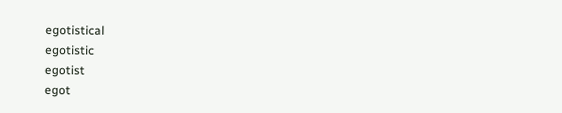egotistical
egotistic
egotist
egot